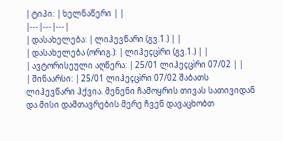| ტიპი: | ხელნაწერი | |
|---|---|---|
| დასახელება: | ლიჰევწარი (გვ.1.) | |
| დასახელება (ორიგ.): | ლიჰეçცìრი (გვ.1.) | |
| ავტორისეული აღწერა: | 25/01 ლიჰეçცìრი 07/02 | |
| შინაარსი: | 25/01 ლიჰეçცìრი 07/02 შაბათს ლიჰევწარი ჰქვია. მენენი ჩამოყრის თივას სათივიდან და მისი დამთავრების მერე ჩვენ დავაცხობთ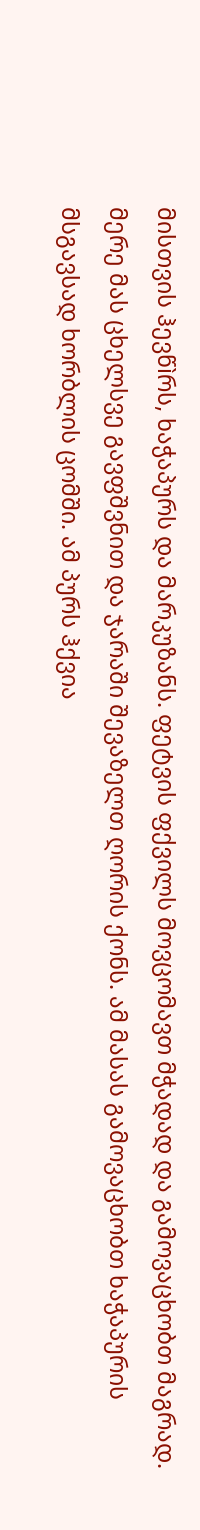მისთვის ჰევწìრს, ხაჭაპურს და მარკუზანს. ფეტვის ფქვილს მოვცომავთ მჭადად და გამოვაცხობთ მაგრად. მერე მას ცხელსვე გავფშვნით და ჯარაში შევაზელთ ღორის ქონს. ამ მასას გამოვაცხობთ ხაჭაპურის მსგავსად ხორბლის ცომში. ამ პურს ჰქვია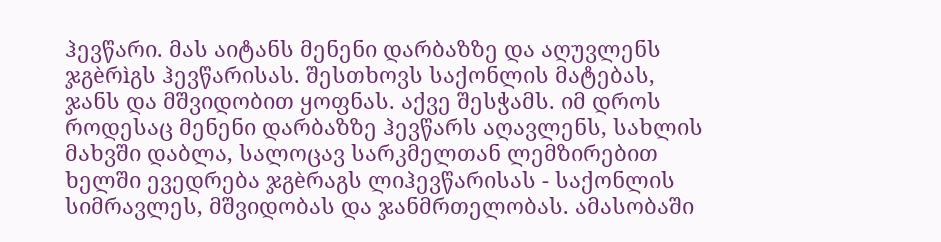ჰევწარი. მას აიტანს მენენი დარბაზზე და აღუვლენს ჯგèრìგს ჰევწარისას. შესთხოვს საქონლის მატებას, ჯანს და მშვიდობით ყოფნას. აქვე შესჭამს. იმ დროს როდესაც მენენი დარბაზზე ჰევწარს აღავლენს, სახლის მახვში დაბლა, სალოცავ სარკმელთან ლემზირებით ხელში ევედრება ჯგèრაგს ლიჰევწარისას - საქონლის სიმრავლეს, მშვიდობას და ჯანმრთელობას. ამასობაში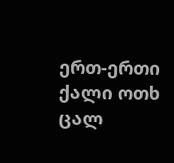ერთ-ერთი ქალი ოთხ ცალ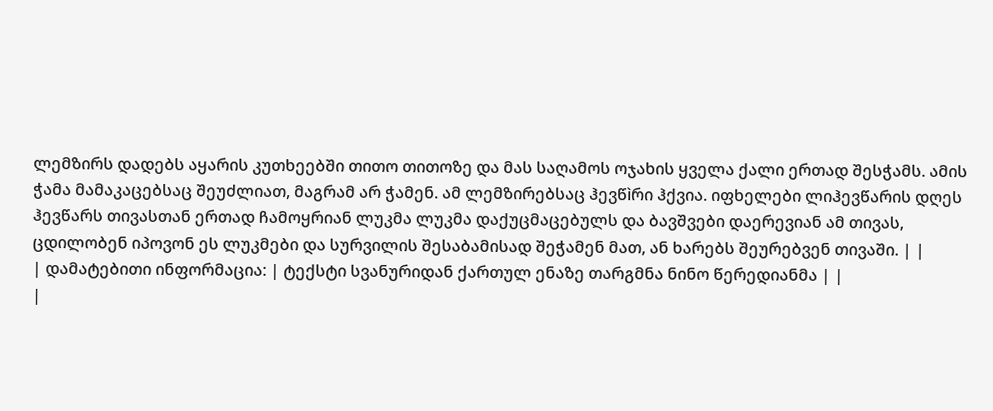ლემზირს დადებს აყარის კუთხეებში თითო თითოზე და მას საღამოს ოჯახის ყველა ქალი ერთად შესჭამს. ამის ჭამა მამაკაცებსაც შეუძლიათ, მაგრამ არ ჭამენ. ამ ლემზირებსაც ჰევწìრი ჰქვია. იფხელები ლიჰევწარის დღეს ჰევწარს თივასთან ერთად ჩამოყრიან ლუკმა ლუკმა დაქუცმაცებულს და ბავშვები დაერევიან ამ თივას, ცდილობენ იპოვონ ეს ლუკმები და სურვილის შესაბამისად შეჭამენ მათ, ან ხარებს შეურებვენ თივაში. | |
| დამატებითი ინფორმაცია: | ტექსტი სვანურიდან ქართულ ენაზე თარგმნა ნინო წერედიანმა | |
|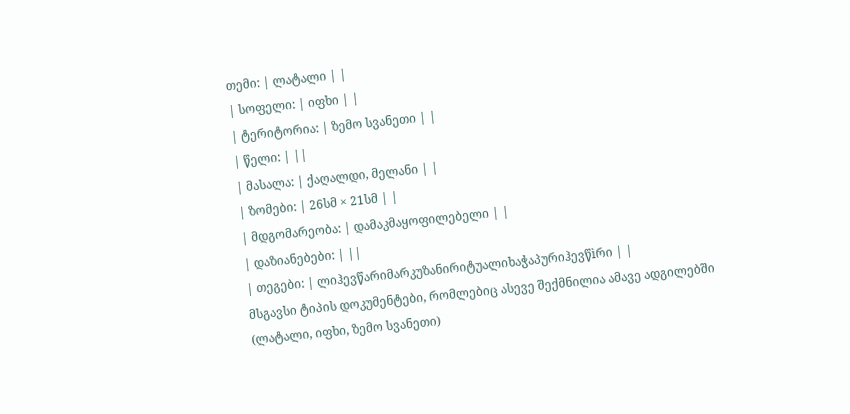თემი: | ლატალი | |
| სოფელი: | იფხი | |
| ტერიტორია: | ზემო სვანეთი | |
| წელი: | ||
| მასალა: | ქაღალდი, მელანი | |
| ზომები: | 26სმ × 21სმ | |
| მდგომარეობა: | დამაკმაყოფილებელი | |
| დაზიანებები: | ||
| თეგები: | ლიჰევწარიმარკუზანირიტუალიხაჭაპურიჰევწìრი | |
მსგავსი ტიპის დოკუმენტები, რომლებიც ასევე შექმნილია ამავე ადგილებში (ლატალი, იფხი, ზემო სვანეთი)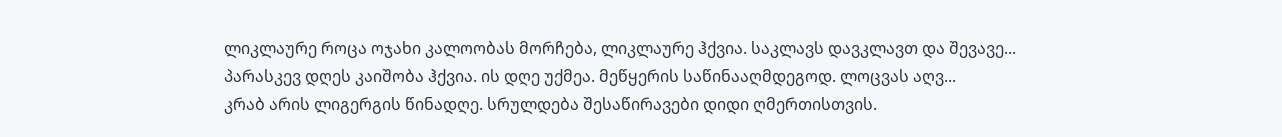ლიკლაურე როცა ოჯახი კალოობას მორჩება, ლიკლაურე ჰქვია. საკლავს დავკლავთ და შევავე...
პარასკევ დღეს კაიშობა ჰქვია. ის დღე უქმეა. მეწყერის საწინააღმდეგოდ. ლოცვას აღვ...
კრაბ არის ლიგერგის წინადღე. სრულდება შესაწირავები დიდი ღმერთისთვის.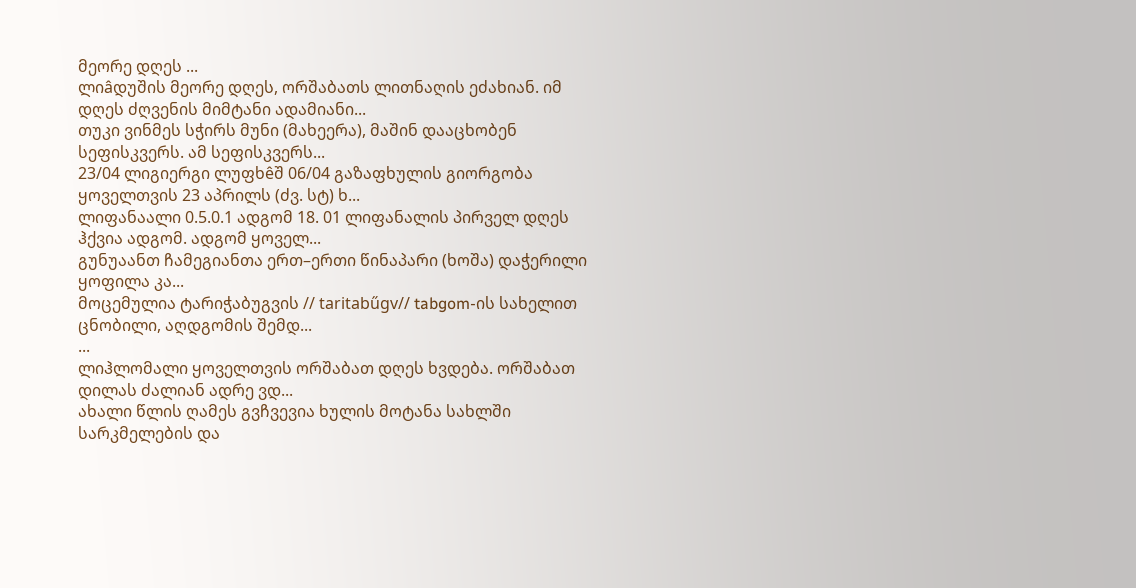მეორე დღეს ...
ლიâდუშის მეორე დღეს, ორშაბათს ლითნაღის ეძახიან. იმ დღეს ძღვენის მიმტანი ადამიანი...
თუკი ვინმეს სჭირს მუნი (მახეერა), მაშინ დააცხობენ სეფისკვერს. ამ სეფისკვერს...
23/04 ლიგიერგი ლუფხêშ 06/04 გაზაფხულის გიორგობა ყოველთვის 23 აპრილს (ძვ. სტ) ხ...
ლიფანაალი 0.5.0.1 ადგომ 18. 01 ლიფანალის პირველ დღეს ჰქვია ადგომ. ადგომ ყოველ...
გუნუაანთ ჩამეგიანთა ერთ–ერთი წინაპარი (ხოშა) დაჭერილი ყოფილა კა...
მოცემულია ტარიჭაბუგვის // taritabűgv// tabgom-ის სახელით ცნობილი, აღდგომის შემდ...
...
ლიჰლომალი ყოველთვის ორშაბათ დღეს ხვდება. ორშაბათ დილას ძალიან ადრე ვდ...
ახალი წლის ღამეს გვჩვევია ხულის მოტანა სახლში სარკმელების და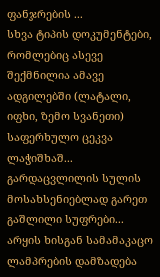ფანჯრების ...
სხვა ტიპის დოკუმენტები, რომლებიც ასევე შექმნილია ამავე ადგილებში (ლატალი, იფხი, ზემო სვანეთი)
საფერხულო ცეკვა ლაჭიშხაშ...
გარდაცვლილის სულის მოსახსენიებლად გარეთ გაშლილი სუფრები...
არყის ხისგან სამამაკაცო ლამპრების დამზადება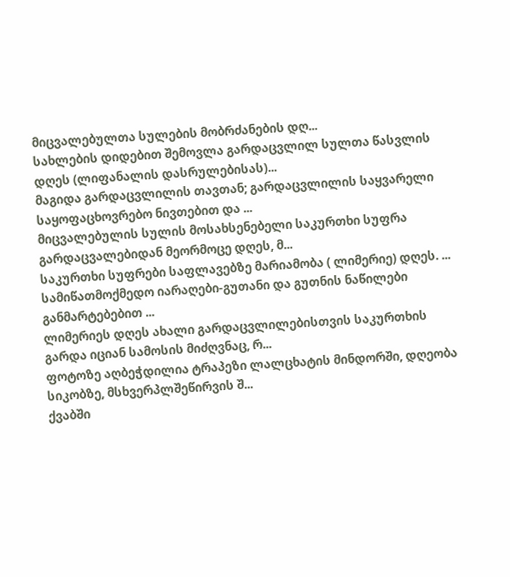მიცვალებულთა სულების მობრძანების დღ...
სახლების დიდებით შემოვლა გარდაცვლილ სულთა წასვლის დღეს (ლიფანალის დასრულებისას)...
მაგიდა გარდაცვლილის თავთან; გარდაცვლილის საყვარელი საყოფაცხოვრებო ნივთებით და ...
მიცვალებულის სულის მოსახსენებელი საკურთხი სუფრა გარდაცვალებიდან მეორმოცე დღეს, მ...
საკურთხი სუფრები საფლავებზე მარიამობა ( ლიმერიე) დღეს. ...
სამიწათმოქმედო იარაღები-გუთანი და გუთნის ნაწილები განმარტებებით ...
ლიმერიეს დღეს ახალი გარდაცვლილებისთვის საკურთხის გარდა იციან სამოსის მიძღვნაც, რ...
ფოტოზე აღბეჭდილია ტრაპეზი ლალცხატის მინდორში, დღეობა სიკობზე, მსხვერპლშეწირვის შ...
ქვაბში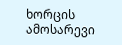ხორცის ამოსარევი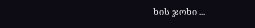ხის ჯოხი ...